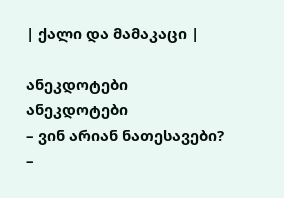| ქალი და მამაკაცი |

ანეკდოტები
ანეკდოტები
– ვინ არიან ნათესავები?
–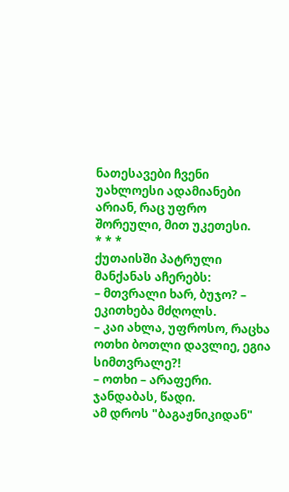ნათესავები ჩვენი უახლოესი ადამიანები არიან, რაც უფრო შორეული, მით უკეთესი.
* * *
ქუთაისში პატრული მანქანას აჩერებს:
– მთვრალი ხარ, ბუჯო? – ეკითხება მძღოლს.
– კაი ახლა, უფროსო, რაცხა ოთხი ბოთლი დავლიე, ეგია სიმთვრალე?!
– ოთხი – არაფერი. ჯანდაბას, წადი.
ამ დროს "ბაგაჟნიკიდან"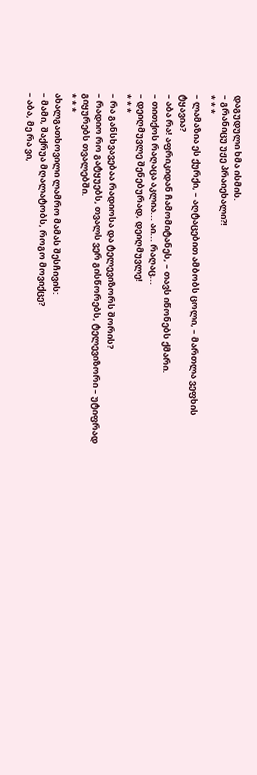დაგუდული ხმა ისმის.
– გრანიცუ უჟე პრაიეხალი?!
* * *
– ლამაზია ეს ქურქი, – აღტაცებით ამბობს ცოლი, – მართლა ვეფხის ტყავია?
– აბა რა! აფრიკიდან ჩამომიტანეს, – თავს იწონებს ქმარი.
– თითქოს რაღაცა აკლია... აი... რაღაც...
– დეიღმუვლე შენებურად, დეიღმუვლე!
* * *
– რა განსხვავებაა რადიოსა და ტელევიზორს შორის?
– რადიო რო გატყუებს, თვალს ვერ გისწორებს, ტელევიზორი – უტიფრად გიყურებს თვალებში.
* * *
ახალგათხოვილი ლამრო მამას შესჩივის:
– მამი, შაქრუა მღალატობს, როგო მოვიქცე?
– აბა, მე რა ვი,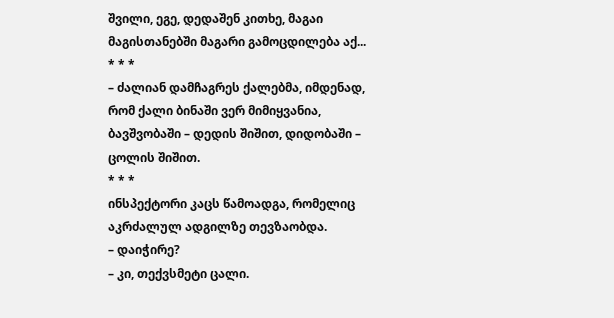შვილი, ეგე, დედაშენ კითხე, მაგაი მაგისთანებში მაგარი გამოცდილება აქ...
* * *
– ძალიან დამჩაგრეს ქალებმა, იმდენად, რომ ქალი ბინაში ვერ მიმიყვანია, ბავშვობაში – დედის შიშით, დიდობაში – ცოლის შიშით.
* * *
ინსპექტორი კაცს წამოადგა, რომელიც აკრძალულ ადგილზე თევზაობდა.
– დაიჭირე?
– კი, თექვსმეტი ცალი.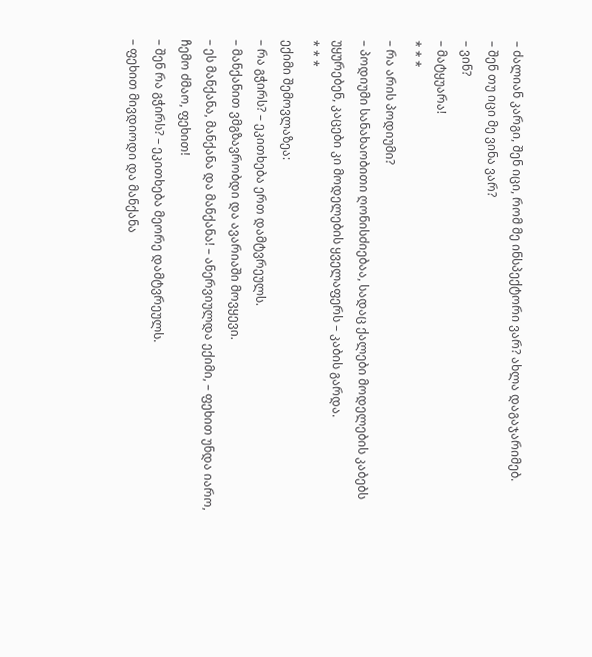– ძალიან კარგი, შენ იცი, რომ მე ინსპექტორი ვარ? ახლა დაგაჯარიმებ.
– შენ თუ იცი მე ვინა ვარ?
– ვინ?
– მატყუარა!
* * *
– რა არის პოდიუმი?
– პოდიუმი სანახაობითი ღონისძიებაა, სადაც ქალები მოდელების კაბებს უყურებენ, კაცები კი მოდელების ყველაფერს – კაბის გარდა.
* * *
ექიმი შემოვლაზეა:
– რა გჭირს? – ეკითხება ერთ დამტვრეულს.
– მანქანით ვმგზავრობდი და ავარიაში მოვყევი.
– ეს მანქანა, მანქანა და მანქანა! – ანერვიულდა ექიმი, – ფეხით უნდა იარო, ჩემო ძმაო, ფეხით!
– შენ რა გჭირს? – ეკითხება მეორე დამტვრეულს.
– ფეხით მივდიოდი და მანქანა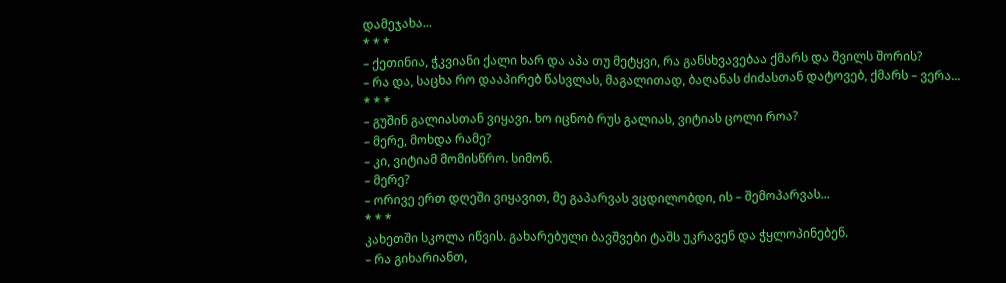დამეჯახა...
* * *
– ქეთინია, ჭკვიანი ქალი ხარ და აპა თუ მეტყვი, რა განსხვავებაა ქმარს და შვილს შორის?
– რა და, საცხა რო დააპირებ წასვლას, მაგალითად, ბაღანას ძიძასთან დატოვებ, ქმარს – ვერა...
* * *
– გუშინ გალიასთან ვიყავი. ხო იცნობ რუს გალიას, ვიტიას ცოლი როა?
– მერე, მოხდა რამე?
– კი, ვიტიამ მომისწრო. სიმონ.
– მერე?
– ორივე ერთ დღეში ვიყავით, მე გაპარვას ვცდილობდი, ის – შემოპარვას...
* * *
კახეთში სკოლა იწვის. გახარებული ბავშვები ტაშს უკრავენ და ჭყლოპინებენ.
– რა გიხარიანთ,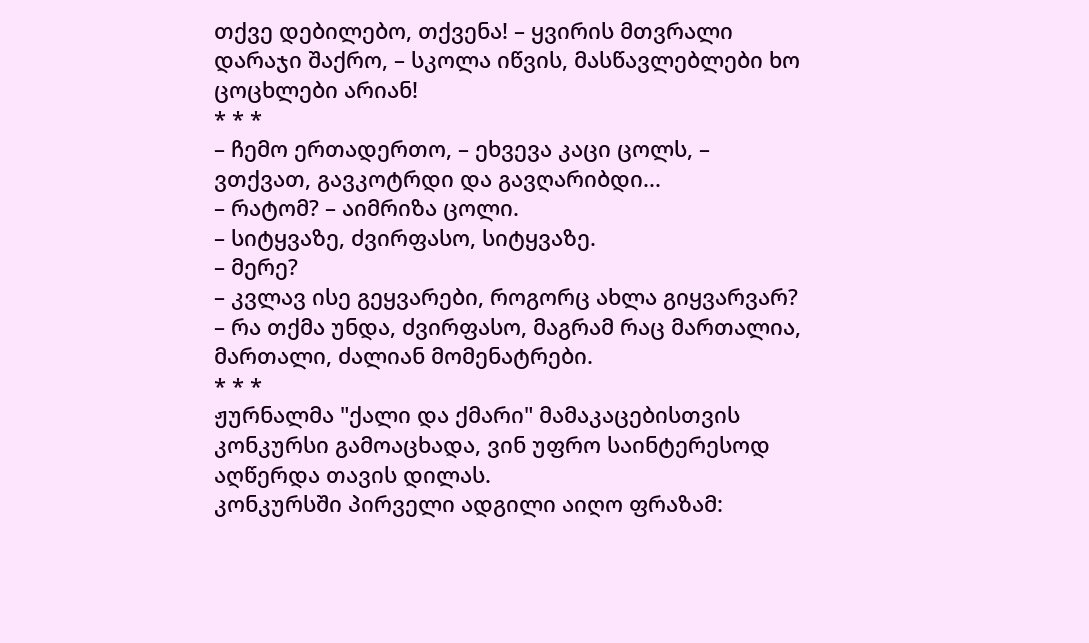თქვე დებილებო, თქვენა! – ყვირის მთვრალი დარაჯი შაქრო, – სკოლა იწვის, მასწავლებლები ხო ცოცხლები არიან!
* * *
– ჩემო ერთადერთო, – ეხვევა კაცი ცოლს, – ვთქვათ, გავკოტრდი და გავღარიბდი...
– რატომ? – აიმრიზა ცოლი.
– სიტყვაზე, ძვირფასო, სიტყვაზე.
– მერე?
– კვლავ ისე გეყვარები, როგორც ახლა გიყვარვარ?
– რა თქმა უნდა, ძვირფასო, მაგრამ რაც მართალია, მართალი, ძალიან მომენატრები.
* * *
ჟურნალმა "ქალი და ქმარი" მამაკაცებისთვის კონკურსი გამოაცხადა, ვინ უფრო საინტერესოდ აღწერდა თავის დილას.
კონკურსში პირველი ადგილი აიღო ფრაზამ: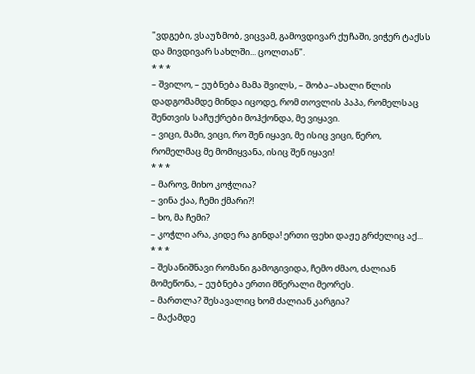"ვდგები, ვსაუზმობ, ვიცვამ, გამოვდივარ ქუჩაში, ვიჭერ ტაქსს და მივდივარ სახლში... ცოლთან".
* * *
– შვილო, – ეუბნება მამა შვილს, – შობა–ახალი წლის დადგომამდე მინდა იცოდე, რომ თოვლის პაპა, რომელსაც შენთვის საჩუქრები მოჰქონდა, მე ვიყავი.
– ვიცი, მამი, ვიცი, რო შენ იყავი, მე ისიც ვიცი, წერო, რომელმაც მე მომიყვანა, ისიც შენ იყავი!
* * *
– მაროვ, მიხო კოჭლია?
– ვინა ქაა, ჩემი ქმარი?!
– ხო, მა ჩემი?
– კოჭლი არა, კიდე რა გინდა! ერთი ფეხი დაჟე გრძელიც აქ...
* * *
– შესანიშნავი რომანი გამოგივიდა, ჩემო ძმაო, ძალიან მომეწონა, – ეუბნება ერთი მწერალი მეორეს.
– მართლა? შესავალიც ხომ ძალიან კარგია?
– მაქამდე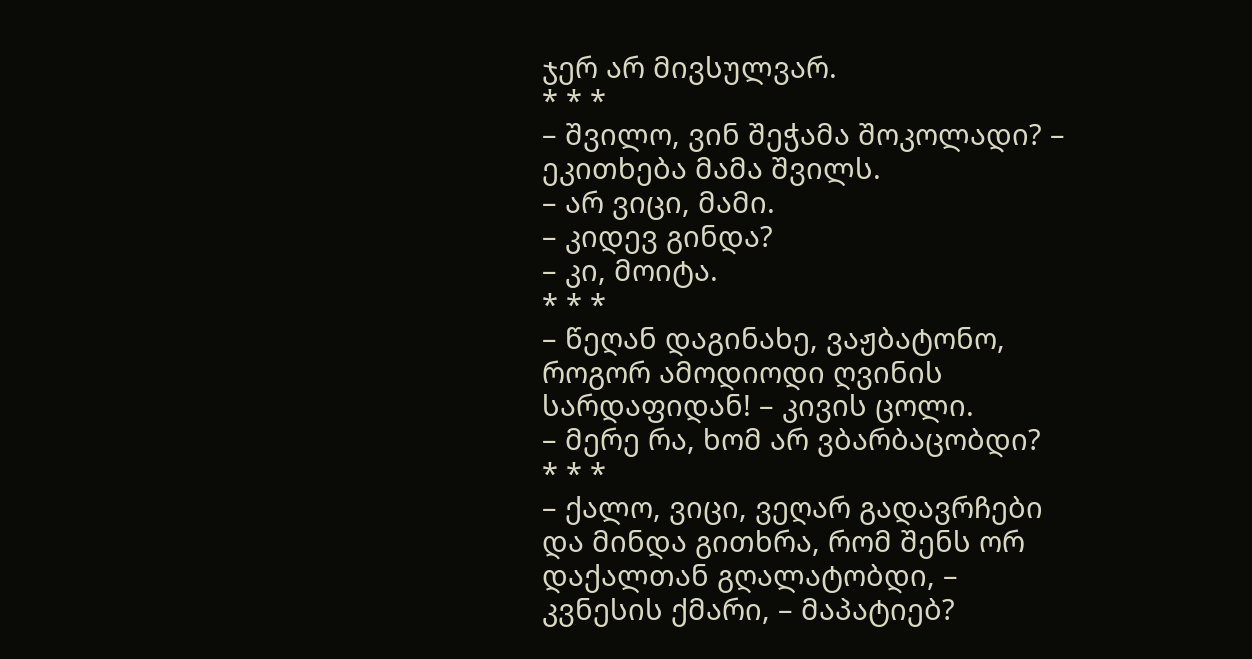ჯერ არ მივსულვარ.
* * *
– შვილო, ვინ შეჭამა შოკოლადი? – ეკითხება მამა შვილს.
– არ ვიცი, მამი.
– კიდევ გინდა?
– კი, მოიტა.
* * *
– წეღან დაგინახე, ვაჟბატონო, როგორ ამოდიოდი ღვინის სარდაფიდან! – კივის ცოლი.
– მერე რა, ხომ არ ვბარბაცობდი?
* * *
– ქალო, ვიცი, ვეღარ გადავრჩები და მინდა გითხრა, რომ შენს ორ დაქალთან გღალატობდი, – კვნესის ქმარი, – მაპატიებ?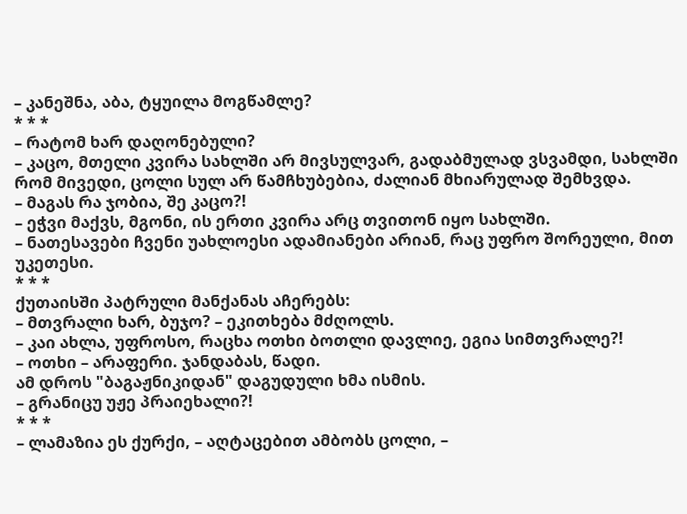– კანეშნა, აბა, ტყუილა მოგწამლე?
* * *
– რატომ ხარ დაღონებული?
– კაცო, მთელი კვირა სახლში არ მივსულვარ, გადაბმულად ვსვამდი, სახლში რომ მივედი, ცოლი სულ არ წამჩხუბებია, ძალიან მხიარულად შემხვდა.
– მაგას რა ჯობია, შე კაცო?!
– ეჭვი მაქვს, მგონი, ის ერთი კვირა არც თვითონ იყო სახლში.
– ნათესავები ჩვენი უახლოესი ადამიანები არიან, რაც უფრო შორეული, მით უკეთესი.
* * *
ქუთაისში პატრული მანქანას აჩერებს:
– მთვრალი ხარ, ბუჯო? – ეკითხება მძღოლს.
– კაი ახლა, უფროსო, რაცხა ოთხი ბოთლი დავლიე, ეგია სიმთვრალე?!
– ოთხი – არაფერი. ჯანდაბას, წადი.
ამ დროს "ბაგაჟნიკიდან" დაგუდული ხმა ისმის.
– გრანიცუ უჟე პრაიეხალი?!
* * *
– ლამაზია ეს ქურქი, – აღტაცებით ამბობს ცოლი, –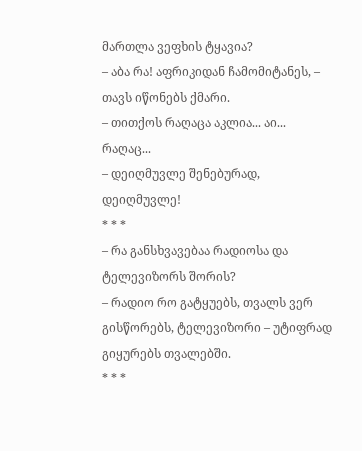მართლა ვეფხის ტყავია?
– აბა რა! აფრიკიდან ჩამომიტანეს, – თავს იწონებს ქმარი.
– თითქოს რაღაცა აკლია... აი... რაღაც...
– დეიღმუვლე შენებურად, დეიღმუვლე!
* * *
– რა განსხვავებაა რადიოსა და ტელევიზორს შორის?
– რადიო რო გატყუებს, თვალს ვერ გისწორებს, ტელევიზორი – უტიფრად გიყურებს თვალებში.
* * *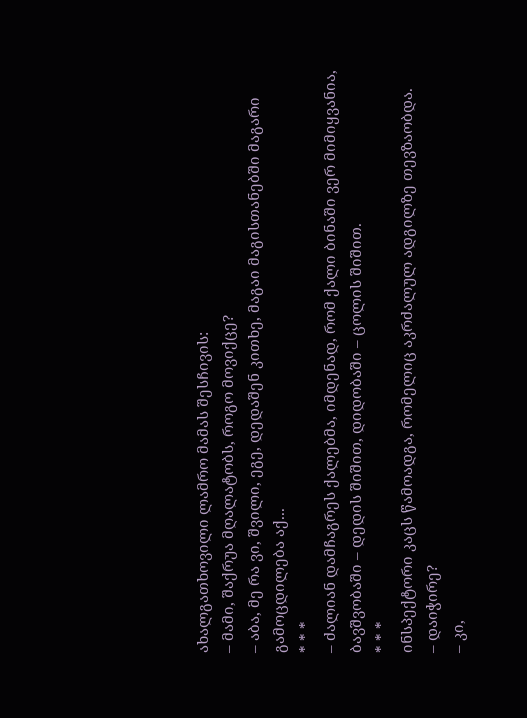ახალგათხოვილი ლამრო მამას შესჩივის:
– მამი, შაქრუა მღალატობს, როგო მოვიქცე?
– აბა, მე რა ვი, შვილი, ეგე, დედაშენ კითხე, მაგაი მაგისთანებში მაგარი გამოცდილება აქ...
* * *
– ძალიან დამჩაგრეს ქალებმა, იმდენად, რომ ქალი ბინაში ვერ მიმიყვანია, ბავშვობაში – დედის შიშით, დიდობაში – ცოლის შიშით.
* * *
ინსპექტორი კაცს წამოადგა, რომელიც აკრძალულ ადგილზე თევზაობდა.
– დაიჭირე?
– კი,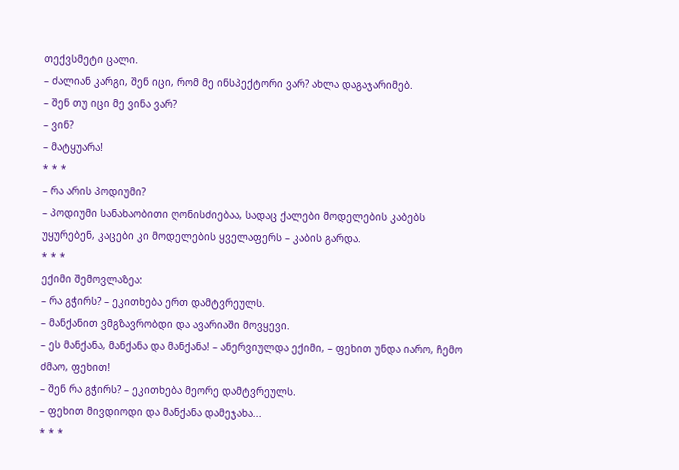თექვსმეტი ცალი.
– ძალიან კარგი, შენ იცი, რომ მე ინსპექტორი ვარ? ახლა დაგაჯარიმებ.
– შენ თუ იცი მე ვინა ვარ?
– ვინ?
– მატყუარა!
* * *
– რა არის პოდიუმი?
– პოდიუმი სანახაობითი ღონისძიებაა, სადაც ქალები მოდელების კაბებს უყურებენ, კაცები კი მოდელების ყველაფერს – კაბის გარდა.
* * *
ექიმი შემოვლაზეა:
– რა გჭირს? – ეკითხება ერთ დამტვრეულს.
– მანქანით ვმგზავრობდი და ავარიაში მოვყევი.
– ეს მანქანა, მანქანა და მანქანა! – ანერვიულდა ექიმი, – ფეხით უნდა იარო, ჩემო ძმაო, ფეხით!
– შენ რა გჭირს? – ეკითხება მეორე დამტვრეულს.
– ფეხით მივდიოდი და მანქანა დამეჯახა...
* * *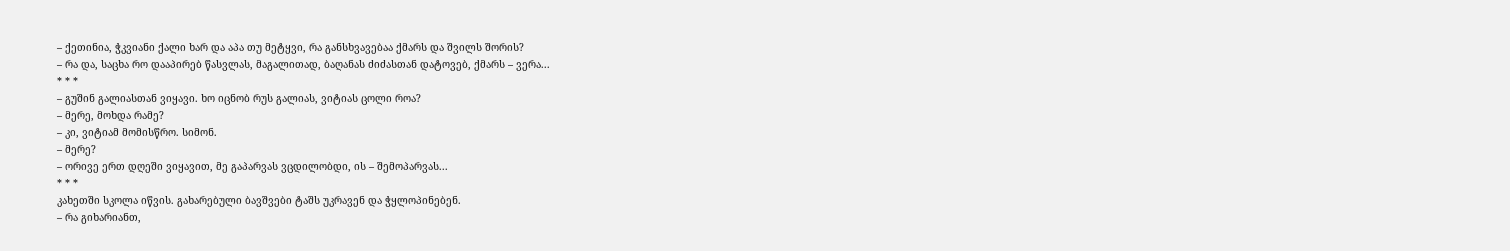– ქეთინია, ჭკვიანი ქალი ხარ და აპა თუ მეტყვი, რა განსხვავებაა ქმარს და შვილს შორის?
– რა და, საცხა რო დააპირებ წასვლას, მაგალითად, ბაღანას ძიძასთან დატოვებ, ქმარს – ვერა...
* * *
– გუშინ გალიასთან ვიყავი. ხო იცნობ რუს გალიას, ვიტიას ცოლი როა?
– მერე, მოხდა რამე?
– კი, ვიტიამ მომისწრო. სიმონ.
– მერე?
– ორივე ერთ დღეში ვიყავით, მე გაპარვას ვცდილობდი, ის – შემოპარვას...
* * *
კახეთში სკოლა იწვის. გახარებული ბავშვები ტაშს უკრავენ და ჭყლოპინებენ.
– რა გიხარიანთ,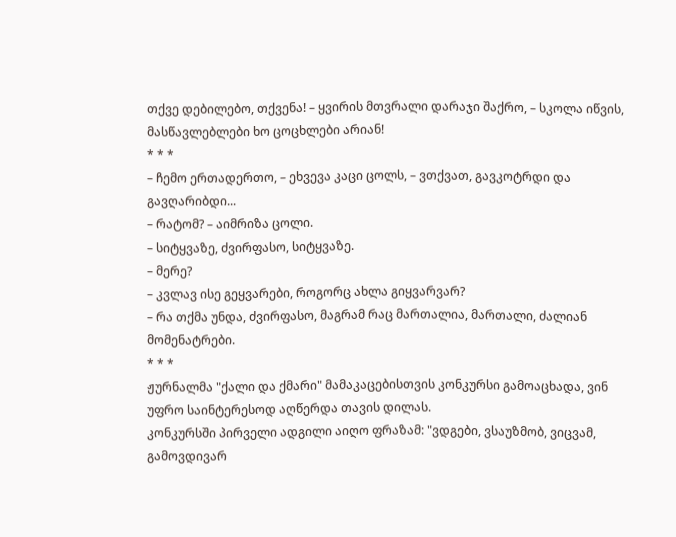თქვე დებილებო, თქვენა! – ყვირის მთვრალი დარაჯი შაქრო, – სკოლა იწვის, მასწავლებლები ხო ცოცხლები არიან!
* * *
– ჩემო ერთადერთო, – ეხვევა კაცი ცოლს, – ვთქვათ, გავკოტრდი და გავღარიბდი...
– რატომ? – აიმრიზა ცოლი.
– სიტყვაზე, ძვირფასო, სიტყვაზე.
– მერე?
– კვლავ ისე გეყვარები, როგორც ახლა გიყვარვარ?
– რა თქმა უნდა, ძვირფასო, მაგრამ რაც მართალია, მართალი, ძალიან მომენატრები.
* * *
ჟურნალმა "ქალი და ქმარი" მამაკაცებისთვის კონკურსი გამოაცხადა, ვინ უფრო საინტერესოდ აღწერდა თავის დილას.
კონკურსში პირველი ადგილი აიღო ფრაზამ: "ვდგები, ვსაუზმობ, ვიცვამ, გამოვდივარ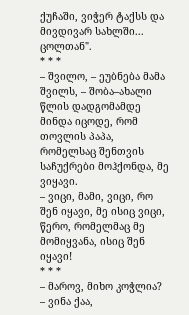ქუჩაში, ვიჭერ ტაქსს და მივდივარ სახლში... ცოლთან".
* * *
– შვილო, – ეუბნება მამა შვილს, – შობა–ახალი წლის დადგომამდე მინდა იცოდე, რომ თოვლის პაპა, რომელსაც შენთვის საჩუქრები მოჰქონდა, მე ვიყავი.
– ვიცი, მამი, ვიცი, რო შენ იყავი, მე ისიც ვიცი, წერო, რომელმაც მე მომიყვანა, ისიც შენ იყავი!
* * *
– მაროვ, მიხო კოჭლია?
– ვინა ქაა,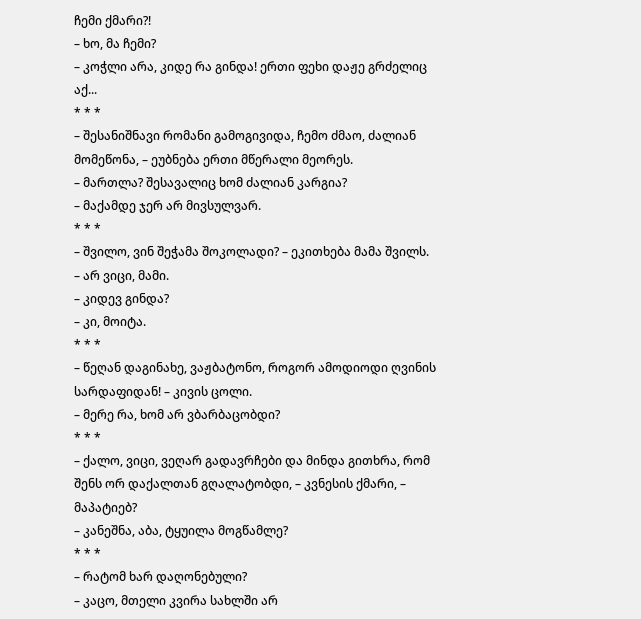ჩემი ქმარი?!
– ხო, მა ჩემი?
– კოჭლი არა, კიდე რა გინდა! ერთი ფეხი დაჟე გრძელიც აქ...
* * *
– შესანიშნავი რომანი გამოგივიდა, ჩემო ძმაო, ძალიან მომეწონა, – ეუბნება ერთი მწერალი მეორეს.
– მართლა? შესავალიც ხომ ძალიან კარგია?
– მაქამდე ჯერ არ მივსულვარ.
* * *
– შვილო, ვინ შეჭამა შოკოლადი? – ეკითხება მამა შვილს.
– არ ვიცი, მამი.
– კიდევ გინდა?
– კი, მოიტა.
* * *
– წეღან დაგინახე, ვაჟბატონო, როგორ ამოდიოდი ღვინის სარდაფიდან! – კივის ცოლი.
– მერე რა, ხომ არ ვბარბაცობდი?
* * *
– ქალო, ვიცი, ვეღარ გადავრჩები და მინდა გითხრა, რომ შენს ორ დაქალთან გღალატობდი, – კვნესის ქმარი, – მაპატიებ?
– კანეშნა, აბა, ტყუილა მოგწამლე?
* * *
– რატომ ხარ დაღონებული?
– კაცო, მთელი კვირა სახლში არ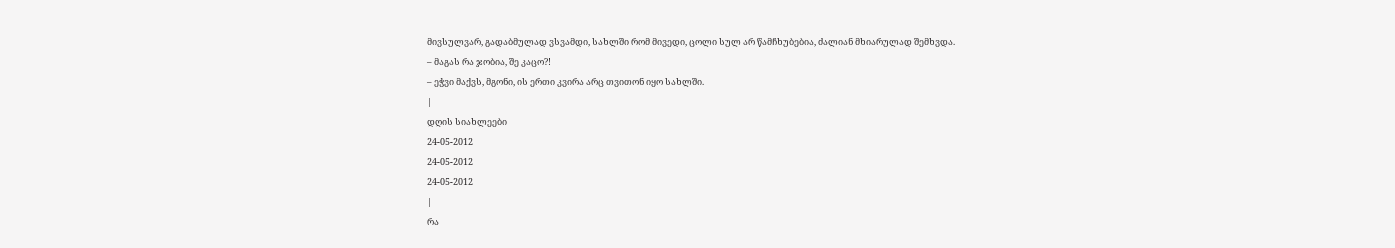მივსულვარ, გადაბმულად ვსვამდი, სახლში რომ მივედი, ცოლი სულ არ წამჩხუბებია, ძალიან მხიარულად შემხვდა.
– მაგას რა ჯობია, შე კაცო?!
– ეჭვი მაქვს, მგონი, ის ერთი კვირა არც თვითონ იყო სახლში.
|
დღის სიახლეები
24-05-2012
24-05-2012
24-05-2012
|
რა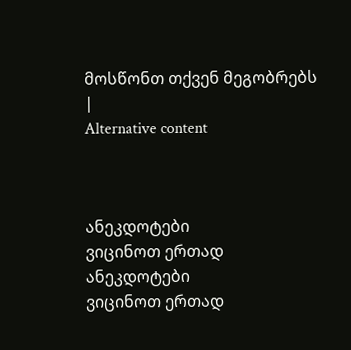მოსწონთ თქვენ მეგობრებს
|
Alternative content



ანეკდოტები
ვიცინოთ ერთად
ანეკდოტები
ვიცინოთ ერთად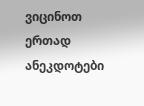ვიცინოთ ერთად
ანეკდოტები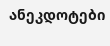ანეკდოტები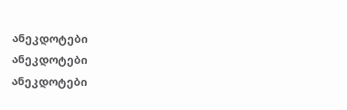ანეკდოტები
ანეკდოტები
ანეკდოტები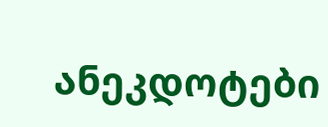ანეკდოტები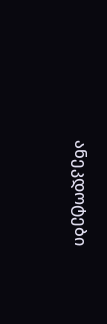ანეკდოტები